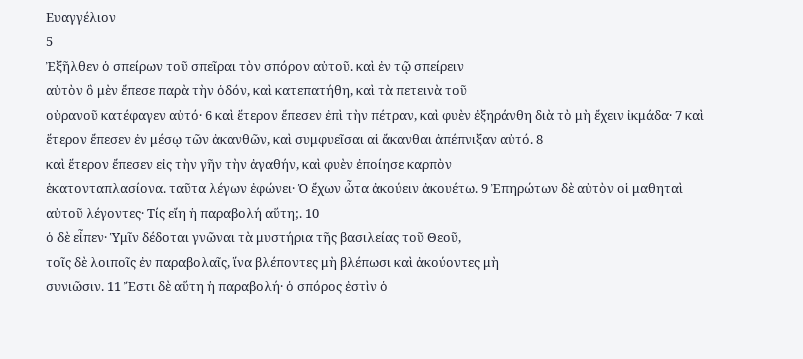Ευαγγέλιον
5
Ἐξῆλθεν ὁ σπείρων τοῦ σπεῖραι τὸν σπόρον αὐτοῦ. καὶ ἐν τῷ σπείρειν
αὐτὸν ὃ μὲν ἔπεσε παρὰ τὴν ὁδόν, καὶ κατεπατήθη, καὶ τὰ πετεινὰ τοῦ
οὐρανοῦ κατέφαγεν αὐτό· 6 καὶ ἕτερον ἔπεσεν ἐπὶ τὴν πέτραν, καὶ φυὲν ἐξηράνθη διὰ τὸ μὴ ἔχειν ἰκμάδα· 7 καὶ ἕτερον ἔπεσεν ἐν μέσῳ τῶν ἀκανθῶν, καὶ συμφυεῖσαι αἱ ἄκανθαι ἀπέπνιξαν αὐτό. 8
καὶ ἕτερον ἔπεσεν εἰς τὴν γῆν τὴν ἀγαθήν, καὶ φυὲν ἐποίησε καρπὸν
ἑκατονταπλασίονα. ταῦτα λέγων ἐφώνει· Ὁ ἔχων ὦτα ἀκούειν ἀκουέτω. 9 Ἐπηρώτων δὲ αὐτὸν οἱ μαθηταὶ αὐτοῦ λέγοντες· Τίς εἴη ἡ παραβολή αὕτη;. 10
ὁ δὲ εἶπεν· Ὑμῖν δέδοται γνῶναι τὰ μυστήρια τῆς βασιλείας τοῦ Θεοῦ,
τοῖς δὲ λοιποῖς ἐν παραβολαῖς, ἵνα βλέποντες μὴ βλέπωσι καὶ ἀκούοντες μὴ
συνιῶσιν. 11 Ἔστι δὲ αὕτη ἡ παραβολή· ὁ σπόρος ἐστὶν ὁ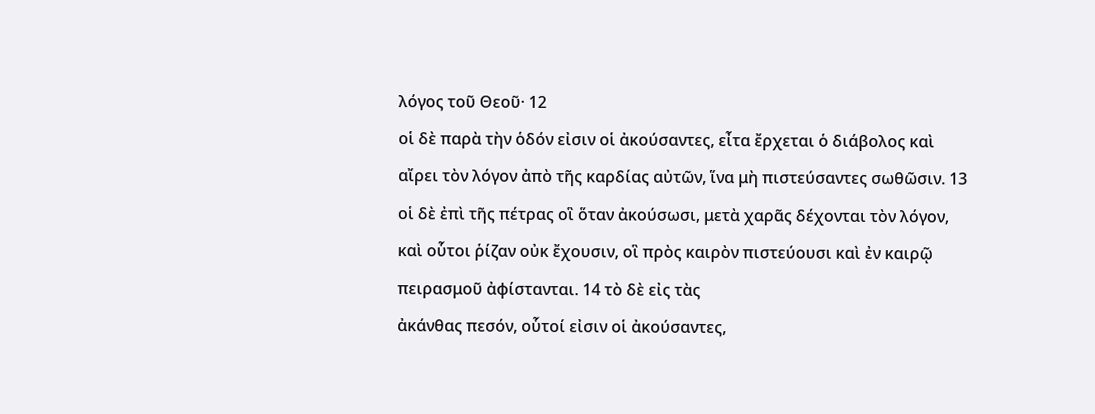λόγος τοῦ Θεοῦ· 12
οἱ δὲ παρὰ τὴν ὁδόν εἰσιν οἱ ἀκούσαντες, εἶτα ἔρχεται ὁ διάβολος καὶ
αἴρει τὸν λόγον ἀπὸ τῆς καρδίας αὐτῶν, ἵνα μὴ πιστεύσαντες σωθῶσιν. 13
οἱ δὲ ἐπὶ τῆς πέτρας οἳ ὅταν ἀκούσωσι, μετὰ χαρᾶς δέχονται τὸν λόγον,
καὶ οὗτοι ῥίζαν οὐκ ἔχουσιν, οἳ πρὸς καιρὸν πιστεύουσι καὶ ἐν καιρῷ
πειρασμοῦ ἀφίστανται. 14 τὸ δὲ εἰς τὰς
ἀκάνθας πεσόν, οὗτοί εἰσιν οἱ ἀκούσαντες,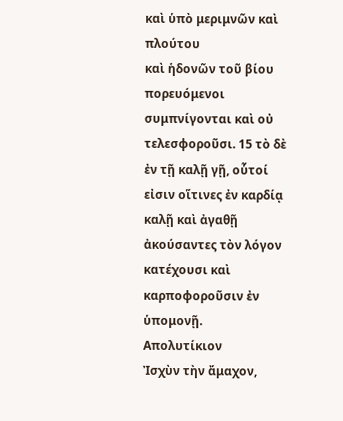καὶ ὑπὸ μεριμνῶν καὶ πλούτου
καὶ ἡδονῶν τοῦ βίου πορευόμενοι συμπνίγονται καὶ οὐ τελεσφοροῦσι. 15 τὸ δὲ ἐν τῇ καλῇ γῇ, οὗτοί εἰσιν οἵτινες ἐν καρδίᾳ καλῇ καὶ ἀγαθῇ ἀκούσαντες τὸν λόγον κατέχουσι καὶ καρποφοροῦσιν ἐν ὑπομονῇ.
Απολυτίκιον
Ἰσχὺν τὴν ἄμαχον,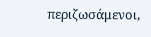περιζωσάμενοι,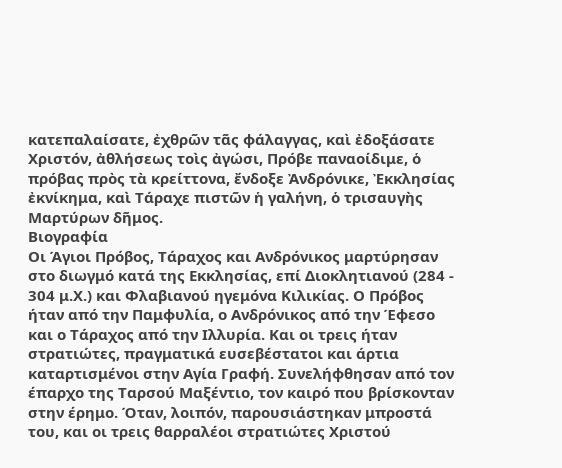κατεπαλαίσατε, ἐχθρῶν τᾶς φάλαγγας, καὶ ἐδοξάσατε Χριστόν, ἀθλήσεως τοὶς ἀγώσι, Πρόβε παναοίδιμε, ὁ πρόβας πρὸς τὰ κρείττονα, ἔνδοξε Ἀνδρόνικε, Ἐκκλησίας ἐκνίκημα, καὶ Τάραχε πιστῶν ἡ γαλήνη, ὁ τρισαυγὴς Μαρτύρων δῆμος.
Βιογραφία
Οι Άγιοι Πρόβος, Τάραχος και Ανδρόνικος μαρτύρησαν στο διωγμό κατά της Εκκλησίας, επί Διοκλητιανού (284 - 304 μ.Χ.) και Φλαβιανού ηγεμόνα Κιλικίας. Ο Πρόβος ήταν από την Παμφυλία, ο Ανδρόνικος από την Έφεσο και ο Τάραχος από την Ιλλυρία. Και οι τρεις ήταν στρατιώτες, πραγματικά ευσεβέστατοι και άρτια καταρτισμένοι στην Αγία Γραφή. Συνελήφθησαν από τον έπαρχο της Ταρσού Μαξέντιο, τον καιρό που βρίσκονταν στην έρημο. Όταν, λοιπόν, παρουσιάστηκαν μπροστά του, και οι τρεις θαρραλέοι στρατιώτες Χριστού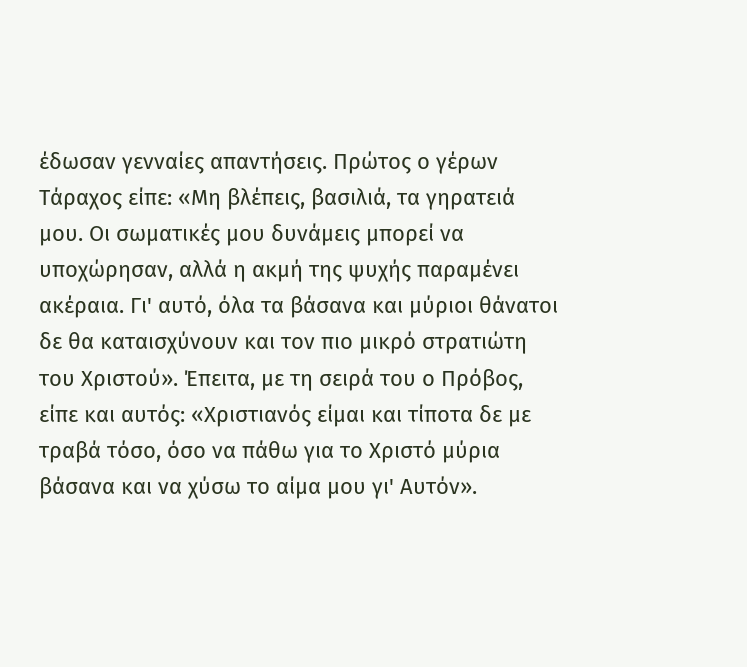έδωσαν γενναίες απαντήσεις. Πρώτος ο γέρων Τάραχος είπε: «Μη βλέπεις, βασιλιά, τα γηρατειά μου. Οι σωματικές μου δυνάμεις μπορεί να υποχώρησαν, αλλά η ακμή της ψυχής παραμένει ακέραια. Γι' αυτό, όλα τα βάσανα και μύριοι θάνατοι δε θα καταισχύνουν και τον πιο μικρό στρατιώτη του Χριστού». Έπειτα, με τη σειρά του ο Πρόβος, είπε και αυτός: «Χριστιανός είμαι και τίποτα δε με τραβά τόσο, όσο να πάθω για το Χριστό μύρια βάσανα και να χύσω το αίμα μου γι' Αυτόν».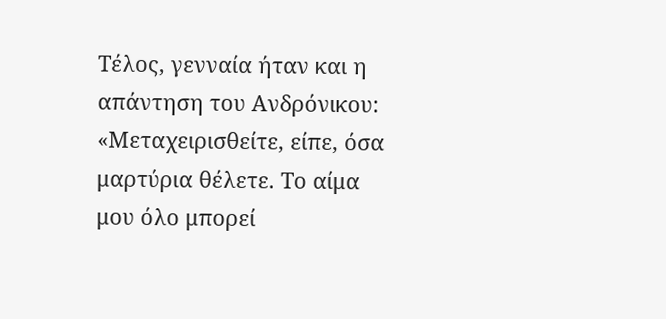Τέλος, γενναία ήταν και η απάντηση του Ανδρόνικου: «Μεταχειρισθείτε, είπε, όσα μαρτύρια θέλετε. Το αίμα μου όλο μπορεί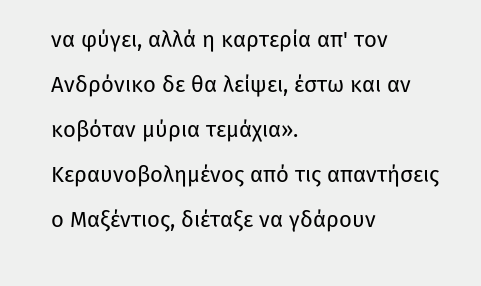να φύγει, αλλά η καρτερία απ' τον Ανδρόνικο δε θα λείψει, έστω και αν κοβόταν μύρια τεμάχια». Κεραυνοβολημένος από τις απαντήσεις ο Μαξέντιος, διέταξε να γδάρουν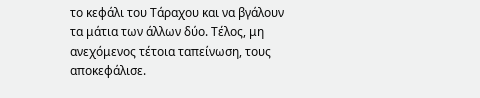το κεφάλι του Τάραχου και να βγάλουν τα μάτια των άλλων δύο. Τέλος, μη ανεχόμενος τέτοια ταπείνωση, τους αποκεφάλισε.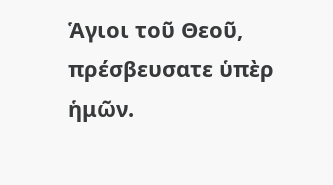Ἁγιοι τοῦ Θεοῦ, πρέσβευσατε ὑπὲρ ἡμῶν.